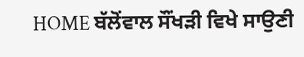HOME ਬੱਲੋਂਵਾਲ ਸੌਂਖੜੀ ਵਿਖੇ ਸਾਉਣੀ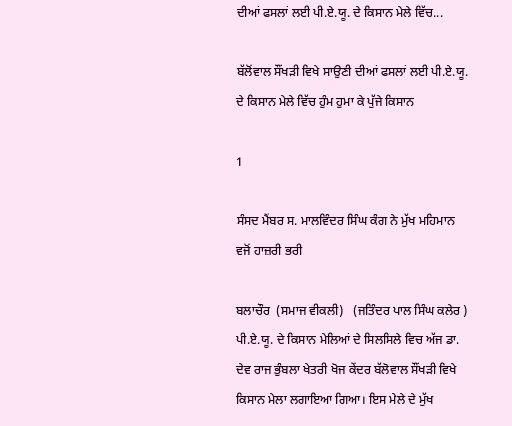ਦੀਆਂ ਫਸਲਾਂ ਲਈ ਪੀ.ਏ.ਯੂ. ਦੇ ਕਿਸਾਨ ਮੇਲੇ ਵਿੱਚ...

ਬੱਲੋਂਵਾਲ ਸੌਂਖੜੀ ਵਿਖੇ ਸਾਉਣੀ ਦੀਆਂ ਫਸਲਾਂ ਲਈ ਪੀ.ਏ.ਯੂ. ਦੇ ਕਿਸਾਨ ਮੇਲੇ ਵਿੱਚ ਹੁੰਮ ਹੁਮਾ ਕੇ ਪੁੱਜੇ ਕਿਸਾਨ

1

ਸੰਸਦ ਮੈਂਬਰ ਸ. ਮਾਲਵਿੰਦਰ ਸਿੰਘ ਕੰਗ ਨੇ ਮੁੱਖ ਮਹਿਮਾਨ ਵਜੋਂ ਹਾਜ਼ਰੀ ਭਰੀ

ਬਲਾਚੌਰ  (ਸਮਾਜ ਵੀਕਲੀ)   (ਜਤਿੰਦਰ ਪਾਲ ਸਿੰਘ ਕਲੇਰ ) ਪੀ.ਏ.ਯੂ. ਦੇ ਕਿਸਾਨ ਮੇਲਿਆਂ ਦੇ ਸਿਲਸਿਲੇ ਵਿਚ ਅੱਜ ਡਾ. ਦੇਵ ਰਾਜ ਭੁੰਬਲਾ ਖੇਤਰੀ ਖੋਜ ਕੇਂਦਰ ਬੱਲੋਵਾਲ ਸੌਂਖੜੀ ਵਿਖੇ ਕਿਸਾਨ ਮੇਲਾ ਲਗਾਇਆ ਗਿਆ। ਇਸ ਮੇਲੇ ਦੇ ਮੁੱਖ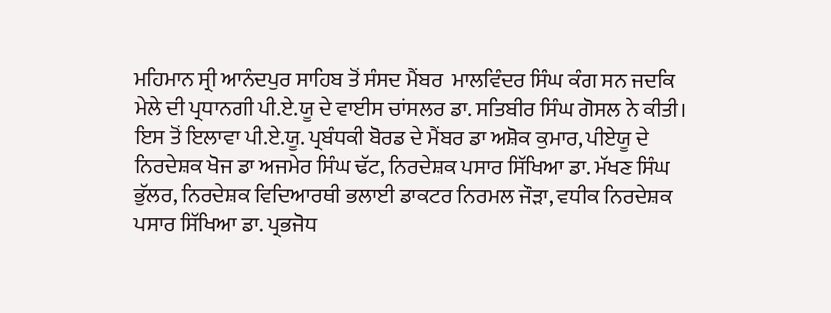ਮਹਿਮਾਨ ਸ੍ਰੀ ਆਨੰਦਪੁਰ ਸਾਹਿਬ ਤੋਂ ਸੰਸਦ ਮੈਂਬਰ  ਮਾਲਵਿੰਦਰ ਸਿੰਘ ਕੰਗ ਸਨ ਜਦਕਿ ਮੇਲੇ ਦੀ ਪ੍ਰਧਾਨਗੀ ਪੀ.ਏ.ਯੂ ਦੇ ਵਾਈਸ ਚਾਂਸਲਰ ਡਾ. ਸਤਿਬੀਰ ਸਿੰਘ ਗੋਸਲ ਨੇ ਕੀਤੀ। ਇਸ ਤੋਂ ਇਲਾਵਾ ਪੀ.ਏ.ਯੂ. ਪ੍ਰਬੰਧਕੀ ਬੋਰਡ ਦੇ ਮੈਂਬਰ ਡਾ ਅਸ਼ੋਕ ਕੁਮਾਰ, ਪੀਏਯੂ ਦੇ ਨਿਰਦੇਸ਼ਕ ਖੋਜ ਡਾ ਅਜਮੇਰ ਸਿੰਘ ਢੱਟ, ਨਿਰਦੇਸ਼ਕ ਪਸਾਰ ਸਿੱਖਿਆ ਡਾ. ਮੱਖਣ ਸਿੰਘ ਭੁੱਲਰ, ਨਿਰਦੇਸ਼ਕ ਵਿਦਿਆਰਥੀ ਭਲਾਈ ਡਾਕਟਰ ਨਿਰਮਲ ਜੌੜਾ, ਵਧੀਕ ਨਿਰਦੇਸ਼ਕ ਪਸਾਰ ਸਿੱਖਿਆ ਡਾ. ਪ੍ਰਭਜੋਧ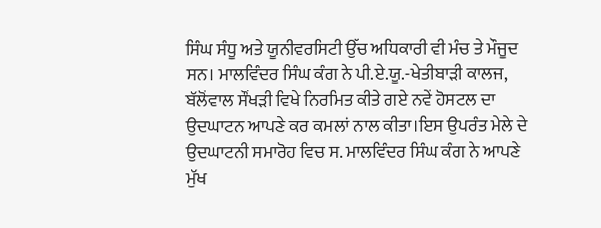ਸਿੰਘ ਸੰਧੂ ਅਤੇ ਯੂਨੀਵਰਸਿਟੀ ਉੱਚ ਅਧਿਕਾਰੀ ਵੀ ਮੰਚ ਤੇ ਮੌਜੂਦ ਸਨ। ਮਾਲਵਿੰਦਰ ਸਿੰਘ ਕੰਗ ਨੇ ਪੀ.ਏ.ਯੂ.-ਖੇਤੀਬਾੜੀ ਕਾਲਜ, ਬੱਲੋਂਵਾਲ ਸੌਂਖੜੀ ਵਿਖੇ ਨਿਰਮਿਤ ਕੀਤੇ ਗਏ ਨਵੇਂ ਹੋਸਟਲ ਦਾ ਉਦਘਾਟਨ ਆਪਣੇ ਕਰ ਕਮਲਾਂ ਨਾਲ ਕੀਤਾ।ਇਸ ਉਪਰੰਤ ਮੇਲੇ ਦੇ ਉਦਘਾਟਨੀ ਸਮਾਰੋਹ ਵਿਚ ਸ. ਮਾਲਵਿੰਦਰ ਸਿੰਘ ਕੰਗ ਨੇ ਆਪਣੇ ਮੁੱਖ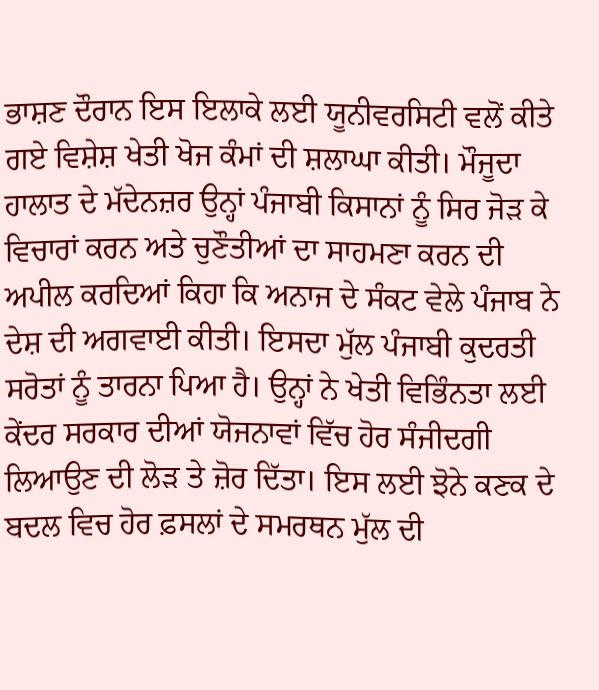ਭਾਸ਼ਣ ਦੌਰਾਨ ਇਸ ਇਲਾਕੇ ਲਈ ਯੂਨੀਵਰਸਿਟੀ ਵਲੋਂ ਕੀਤੇ ਗਏ ਵਿਸ਼ੇਸ਼ ਖੇਤੀ ਖੋਜ ਕੰਮਾਂ ਦੀ ਸ਼ਲਾਘਾ ਕੀਤੀ। ਮੌਜੂਦਾ ਹਾਲਾਤ ਦੇ ਮੱਦੇਨਜ਼ਰ ਉਨ੍ਹਾਂ ਪੰਜਾਬੀ ਕਿਸਾਨਾਂ ਨੂੰ ਸਿਰ ਜੋੜ ਕੇ ਵਿਚਾਰਾਂ ਕਰਨ ਅਤੇ ਚੁਣੌਤੀਆਂ ਦਾ ਸਾਹਮਣਾ ਕਰਨ ਦੀ ਅਪੀਲ ਕਰਦਿਆਂ ਕਿਹਾ ਕਿ ਅਨਾਜ ਦੇ ਸੰਕਟ ਵੇਲੇ ਪੰਜਾਬ ਨੇ ਦੇਸ਼ ਦੀ ਅਗਵਾਈ ਕੀਤੀ। ਇਸਦਾ ਮੁੱਲ ਪੰਜਾਬੀ ਕੁਦਰਤੀ ਸਰੋਤਾਂ ਨੂੰ ਤਾਰਨਾ ਪਿਆ ਹੈ। ਉਨ੍ਹਾਂ ਨੇ ਖੇਤੀ ਵਿਭਿੰਨਤਾ ਲਈ ਕੇਂਦਰ ਸਰਕਾਰ ਦੀਆਂ ਯੋਜਨਾਵਾਂ ਵਿੱਚ ਹੋਰ ਸੰਜੀਦਗੀ ਲਿਆਉਣ ਦੀ ਲੋੜ ਤੇ ਜ਼ੋਰ ਦਿੱਤਾ। ਇਸ ਲਈ ਝੋਨੇ ਕਣਕ ਦੇ ਬਦਲ ਵਿਚ ਹੋਰ ਫ਼ਸਲਾਂ ਦੇ ਸਮਰਥਨ ਮੁੱਲ ਦੀ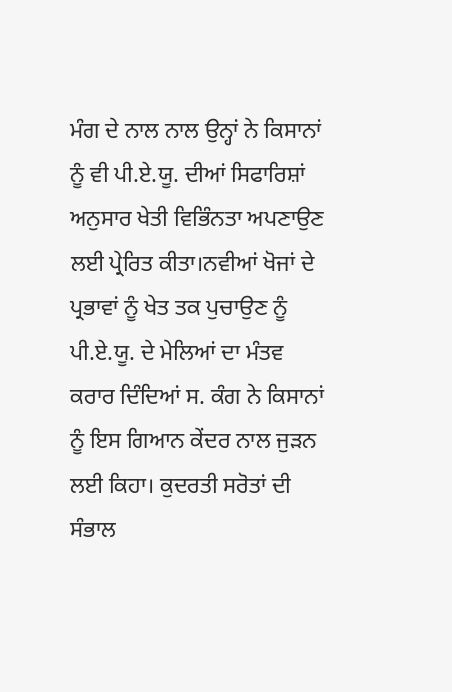ਮੰਗ ਦੇ ਨਾਲ ਨਾਲ ਉਨ੍ਹਾਂ ਨੇ ਕਿਸਾਨਾਂ ਨੂੰ ਵੀ ਪੀ.ਏ.ਯੂ. ਦੀਆਂ ਸਿਫਾਰਿਸ਼ਾਂ ਅਨੁਸਾਰ ਖੇਤੀ ਵਿਭਿੰਨਤਾ ਅਪਣਾਉਣ ਲਈ ਪ੍ਰੇਰਿਤ ਕੀਤਾ।ਨਵੀਆਂ ਖੋਜਾਂ ਦੇ ਪ੍ਰਭਾਵਾਂ ਨੂੰ ਖੇਤ ਤਕ ਪੁਚਾਉਣ ਨੂੰ ਪੀ.ਏ.ਯੂ. ਦੇ ਮੇਲਿਆਂ ਦਾ ਮੰਤਵ ਕਰਾਰ ਦਿੰਦਿਆਂ ਸ. ਕੰਗ ਨੇ ਕਿਸਾਨਾਂ ਨੂੰ ਇਸ ਗਿਆਨ ਕੇਂਦਰ ਨਾਲ ਜੁੜਨ ਲਈ ਕਿਹਾ। ਕੁਦਰਤੀ ਸਰੋਤਾਂ ਦੀ ਸੰਭਾਲ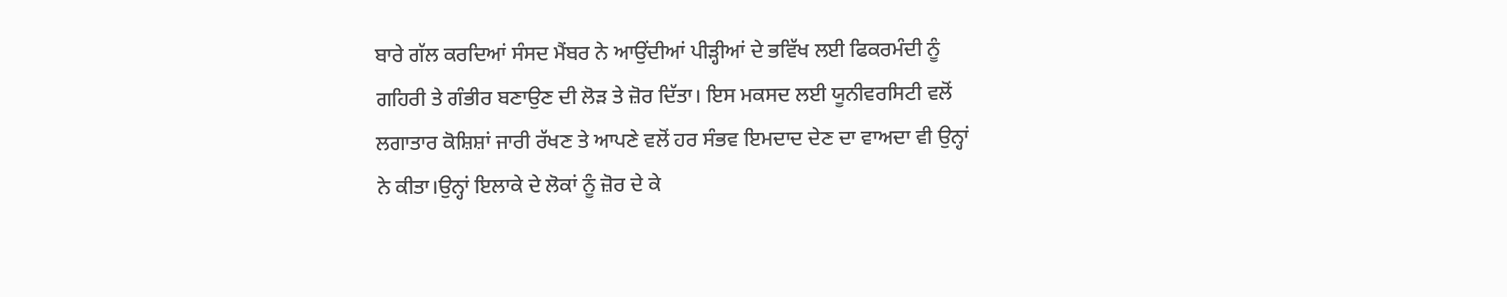ਬਾਰੇ ਗੱਲ ਕਰਦਿਆਂ ਸੰਸਦ ਮੈਂਬਰ ਨੇ ਆਉਂਦੀਆਂ ਪੀੜ੍ਹੀਆਂ ਦੇ ਭਵਿੱਖ ਲਈ ਫਿਕਰਮੰਦੀ ਨੂੰ ਗਹਿਰੀ ਤੇ ਗੰਭੀਰ ਬਣਾਉਣ ਦੀ ਲੋੜ ਤੇ ਜ਼ੋਰ ਦਿੱਤਾ। ਇਸ ਮਕਸਦ ਲਈ ਯੂਨੀਵਰਸਿਟੀ ਵਲੋਂ ਲਗਾਤਾਰ ਕੋਸ਼ਿਸ਼ਾਂ ਜਾਰੀ ਰੱਖਣ ਤੇ ਆਪਣੇ ਵਲੋਂ ਹਰ ਸੰਭਵ ਇਮਦਾਦ ਦੇਣ ਦਾ ਵਾਅਦਾ ਵੀ ਉਨ੍ਹਾਂ ਨੇ ਕੀਤਾ।ਉਨ੍ਹਾਂ ਇਲਾਕੇ ਦੇ ਲੋਕਾਂ ਨੂੰ ਜ਼ੋਰ ਦੇ ਕੇ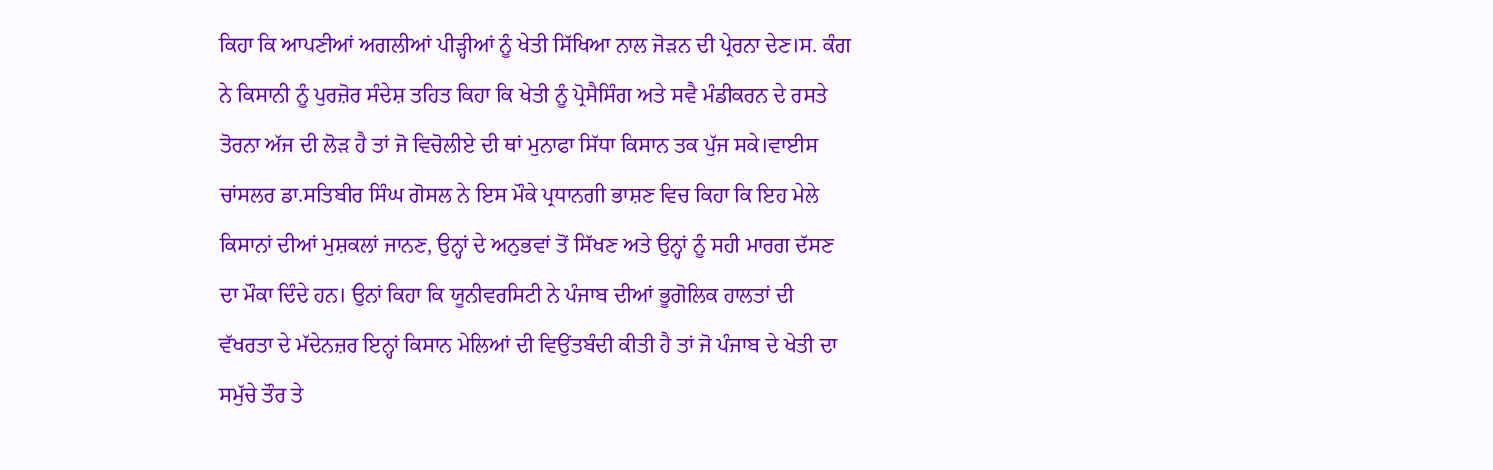ਕਿਹਾ ਕਿ ਆਪਣੀਆਂ ਅਗਲੀਆਂ ਪੀੜ੍ਹੀਆਂ ਨੂੰ ਖੇਤੀ ਸਿੱਖਿਆ ਨਾਲ ਜੋੜਨ ਦੀ ਪ੍ਰੇਰਨਾ ਦੇਣ।ਸ. ਕੰਗ ਨੇ ਕਿਸਾਨੀ ਨੂੰ ਪੁਰਜ਼ੋਰ ਸੰਦੇਸ਼ ਤਹਿਤ ਕਿਹਾ ਕਿ ਖੇਤੀ ਨੂੰ ਪ੍ਰੋਸੈਸਿੰਗ ਅਤੇ ਸਵੈ ਮੰਡੀਕਰਨ ਦੇ ਰਸਤੇ ਤੋਰਨਾ ਅੱਜ ਦੀ ਲੋੜ ਹੈ ਤਾਂ ਜੋ ਵਿਚੋਲੀਏ ਦੀ ਥਾਂ ਮੁਨਾਫਾ ਸਿੱਧਾ ਕਿਸਾਨ ਤਕ ਪੁੱਜ ਸਕੇ।ਵਾਈਸ ਚਾਂਸਲਰ ਡਾ.ਸਤਿਬੀਰ ਸਿੰਘ ਗੋਸਲ ਨੇ ਇਸ ਮੌਕੇ ਪ੍ਰਧਾਨਗੀ ਭਾਸ਼ਣ ਵਿਚ ਕਿਹਾ ਕਿ ਇਹ ਮੇਲੇ ਕਿਸਾਨਾਂ ਦੀਆਂ ਮੁਸ਼ਕਲਾਂ ਜਾਨਣ, ਉਨ੍ਹਾਂ ਦੇ ਅਨੁਭਵਾਂ ਤੋਂ ਸਿੱਖਣ ਅਤੇ ਉਨ੍ਹਾਂ ਨੂੰ ਸਹੀ ਮਾਰਗ ਦੱਸਣ ਦਾ ਮੌਕਾ ਦਿੰਦੇ ਹਨ। ਉਨਾਂ ਕਿਹਾ ਕਿ ਯੂਨੀਵਰਸਿਟੀ ਨੇ ਪੰਜਾਬ ਦੀਆਂ ਭੂਗੋਲਿਕ ਹਾਲਤਾਂ ਦੀ ਵੱਖਰਤਾ ਦੇ ਮੱਦੇਨਜ਼ਰ ਇਨ੍ਹਾਂ ਕਿਸਾਨ ਮੇਲਿਆਂ ਦੀ ਵਿਉਂਤਬੰਦੀ ਕੀਤੀ ਹੈ ਤਾਂ ਜੋ ਪੰਜਾਬ ਦੇ ਖੇਤੀ ਦਾ ਸਮੁੱਚੇ ਤੌਰ ਤੇ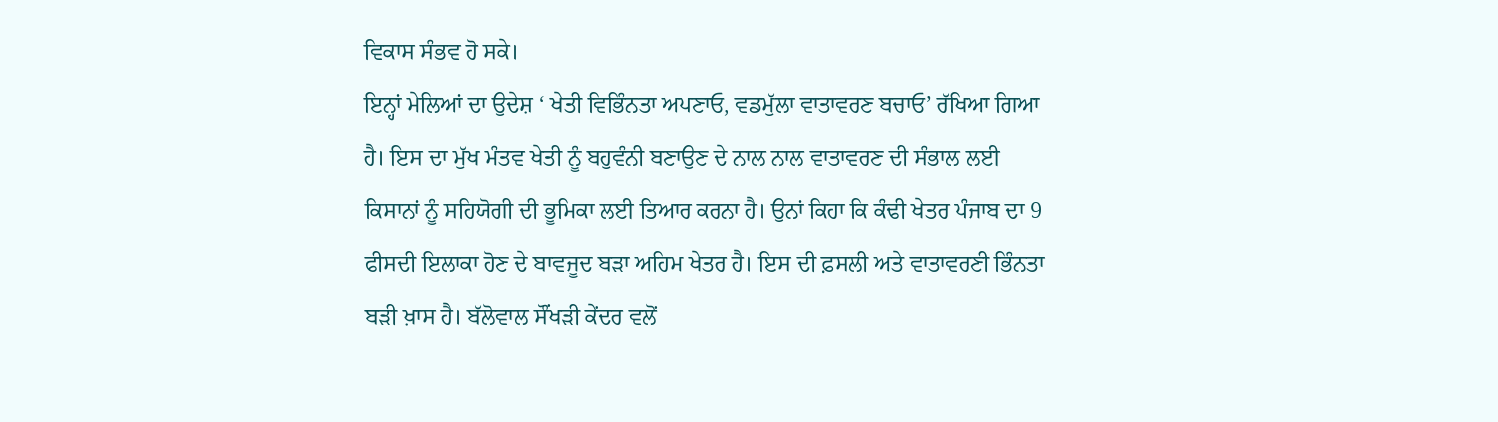ਵਿਕਾਸ ਸੰਭਵ ਹੋ ਸਕੇ।
ਇਨ੍ਹਾਂ ਮੇਲਿਆਂ ਦਾ ਉਦੇਸ਼ ‘ ਖੇਤੀ ਵਿਭਿੰਨਤਾ ਅਪਣਾਓ, ਵਡਮੁੱਲਾ ਵਾਤਾਵਰਣ ਬਚਾਓ’ ਰੱਖਿਆ ਗਿਆ ਹੈ। ਇਸ ਦਾ ਮੁੱਖ ਮੰਤਵ ਖੇਤੀ ਨੂੰ ਬਹੁਵੰਨੀ ਬਣਾਉਣ ਦੇ ਨਾਲ ਨਾਲ ਵਾਤਾਵਰਣ ਦੀ ਸੰਭਾਲ ਲਈ ਕਿਸਾਨਾਂ ਨੂੰ ਸਹਿਯੋਗੀ ਦੀ ਭੂਮਿਕਾ ਲਈ ਤਿਆਰ ਕਰਨਾ ਹੈ। ਉਨਾਂ ਕਿਹਾ ਕਿ ਕੰਢੀ ਖੇਤਰ ਪੰਜਾਬ ਦਾ 9 ਫੀਸਦੀ ਇਲਾਕਾ ਹੋਣ ਦੇ ਬਾਵਜੂਦ ਬੜਾ ਅਹਿਮ ਖੇਤਰ ਹੈ। ਇਸ ਦੀ ਫ਼ਸਲੀ ਅਤੇ ਵਾਤਾਵਰਣੀ ਭਿੰਨਤਾ ਬੜੀ ਖ਼ਾਸ ਹੈ। ਬੱਲੋਵਾਲ ਸੌਂਖੜੀ ਕੇਂਦਰ ਵਲੋਂ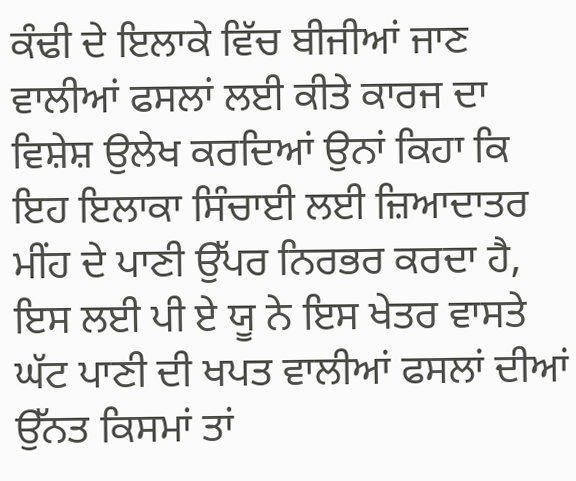ਕੰਢੀ ਦੇ ਇਲਾਕੇ ਵਿੱਚ ਬੀਜੀਆਂ ਜਾਣ ਵਾਲੀਆਂ ਫਸਲਾਂ ਲਈ ਕੀਤੇ ਕਾਰਜ ਦਾ ਵਿਸ਼ੇਸ਼ ਉਲੇਖ ਕਰਦਿਆਂ ਉਨਾਂ ਕਿਹਾ ਕਿ ਇਹ ਇਲਾਕਾ ਸਿੰਚਾਈ ਲਈ ਜ਼ਿਆਦਾਤਰ ਮੀਂਹ ਦੇ ਪਾਣੀ ਉੱਪਰ ਨਿਰਭਰ ਕਰਦਾ ਹੈ, ਇਸ ਲਈ ਪੀ ਏ ਯੂ ਨੇ ਇਸ ਖੇਤਰ ਵਾਸਤੇ ਘੱਟ ਪਾਣੀ ਦੀ ਖਪਤ ਵਾਲੀਆਂ ਫਸਲਾਂ ਦੀਆਂ ਉੱਨਤ ਕਿਸਮਾਂ ਤਾਂ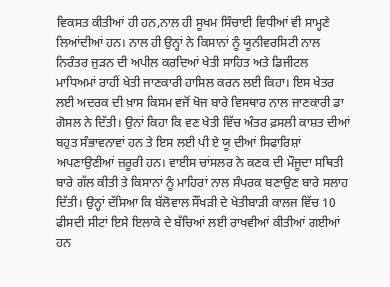ਵਿਕਸਤ ਕੀਤੀਆਂ ਹੀ ਹਨ,ਨਾਲ ਹੀ ਸੂਖਮ ਸਿੰਚਾਈ ਵਿਧੀਆਂ ਵੀ ਸਾਮ੍ਹਣੇ ਲਿਆਂਦੀਆਂ ਹਨ। ਨਾਲ ਹੀ ਉਨ੍ਹਾਂ ਨੇ ਕਿਸਾਨਾਂ ਨੂੰ ਯੂਨੀਵਰਸਿਟੀ ਨਾਲ ਨਿਰੰਤਰ ਜੁੜਨ ਦੀ ਅਪੀਲ ਕਰਦਿਆਂ ਖੇਤੀ ਸਾਹਿਤ ਅਤੇ ਡਿਜੀਟਲ ਮਾਧਿਅਮਾਂ ਰਾਹੀਂ ਖੇਤੀ ਜਾਣਕਾਰੀ ਹਾਸਿਲ ਕਰਨ ਲਈ ਕਿਹਾ। ਇਸ ਖੇਤਰ ਲਈ ਅਦਰਕ ਦੀ ਖ਼ਾਸ ਕਿਸਮ ਵਜੋਂ ਖੋਜ ਬਾਰੇ ਵਿਸਥਾਰ ਨਾਲ ਜਾਣਕਾਰੀ ਡਾ ਗੋਸਲ ਨੇ ਦਿੱਤੀ। ਉਨਾਂ ਕਿਹਾ ਕਿ ਵਣ ਖੇਤੀ ਵਿੱਚ ਅੰਤਰ ਫ਼ਸਲੀ ਕਾਸ਼ਤ ਦੀਆਂ ਬਹੁਤ ਸੰਭਾਵਨਾਵਾਂ ਹਨ ਤੇ ਇਸ ਲਈ ਪੀ ਏ ਯੂ ਦੀਆਂ ਸਿਫਾਰਿਸ਼ਾਂ ਅਪਣਾਉਣੀਆਂ ਜ਼ਰੂਰੀ ਹਨ। ਵਾਈਸ ਚਾਂਸਲਰ ਨੇ ਕਣਕ ਦੀ ਮੌਜੂਦਾ ਸਥਿਤੀ ਬਾਰੇ ਗੱਲ ਕੀਤੀ ਤੇ ਕਿਸਾਨਾਂ ਨੂੰ ਮਾਹਿਰਾਂ ਨਾਲ ਸੰਪਰਕ ਬਣਾਉਣ ਬਾਰੇ ਸਲਾਹ ਦਿੱਤੀ। ਉਨ੍ਹਾਂ ਦੱਸਿਆ ਕਿ ਬੱਲੋਵਾਲ ਸੌਂਖੜੀ ਦੇ ਖੇਤੀਬਾੜੀ ਕਾਲਜ ਵਿੱਚ 10 ਫੀਸਦੀ ਸੀਟਾਂ ਇਸੇ ਇਲਾਕੇ ਦੇ ਬੱਚਿਆਂ ਲਈ ਰਾਖਵੀਆਂ ਕੀਤੀਆਂ ਗਈਆਂ ਹਨ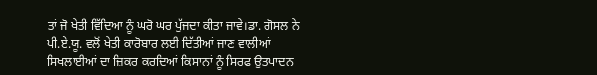ਤਾਂ ਜੋ ਖੇਤੀ ਵਿੱਦਿਆ ਨੂੰ ਘਰੋ ਘਰ ਪੁੱਜਦਾ ਕੀਤਾ ਜਾਵੇ।ਡਾ. ਗੋਸਲ ਨੇ ਪੀ.ਏ.ਯੂ. ਵਲੋਂ ਖੇਤੀ ਕਾਰੋਬਾਰ ਲਈ ਦਿੱਤੀਆਂ ਜਾਣ ਵਾਲੀਆਂ ਸਿਖਲਾਈਆਂ ਦਾ ਜ਼ਿਕਰ ਕਰਦਿਆਂ ਕਿਸਾਨਾਂ ਨੂੰ ਸਿਰਫ ਉਤਪਾਦਨ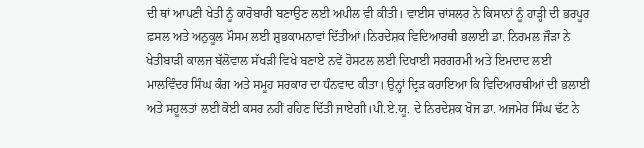ਦੀ ਥਾਂ ਆਪਣੀ ਖੇਤੀ ਨੂੰ ਕਾਰੋਬਾਰੀ ਬਣਾਉਣ ਲਈ ਅਪੀਲ ਵੀ ਕੀਤੀ। ਵਾਈਸ ਚਾਂਸਲਰ ਨੇ ਕਿਸਾਨਾਂ ਨੂੰ ਹਾੜ੍ਹੀ ਦੀ ਭਰਪੂਰ ਫ਼ਸਲ ਅਤੇ ਅਨੁਕੂਲ ਮੌਸਮ ਲਈ ਸ਼ੁਭਕਾਮਨਾਵਾਂ ਦਿੱਤੀਆਂ।ਨਿਰਦੇਸ਼ਕ ਵਿਦਿਆਰਥੀ ਭਲਾਈ ਡਾ. ਨਿਰਮਲ ਜੌੜਾ ਨੇ ਖੇਤੀਬਾੜੀ ਕਾਲਜ ਬੱਲੋਵਾਲ ਸੱਖੜੀ ਵਿਖੇ ਬਣਾਏ ਨਵੇਂ ਹੋਸਟਲ ਲਈ ਦਿਖਾਈ ਸਰਗਰਮੀ ਅਤੇ ਇਮਦਾਦ ਲਈ  ਮਾਲਵਿੰਦਰ ਸਿੰਘ ਕੰਗ ਅਤੇ ਸਮੂਹ ਸਰਕਾਰ ਦਾ ਧੰਨਵਾਦ ਕੀਤਾ। ਉਨ੍ਹਾਂ ਦ੍ਰਿੜ ਕਰਾਇਆ ਕਿ ਵਿਦਿਆਰਥੀਆਂ ਦੀ ਭਲਾਈ ਅਤੇ ਸਹੂਲਤਾਂ ਲਈ ਕੋਈ ਕਸਰ ਨਹੀਂ ਰਹਿਣ ਦਿੱਤੀ ਜਾਏਗੀ।ਪੀ.ਏ.ਯੂ. ਦੇ ਨਿਰਦੇਸ਼ਕ ਖੋਜ ਡਾ. ਅਜਮੇਰ ਸਿੰਘ ਢੱਟ ਨੇ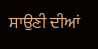ਸਾਉਣੀ ਦੀਆਂ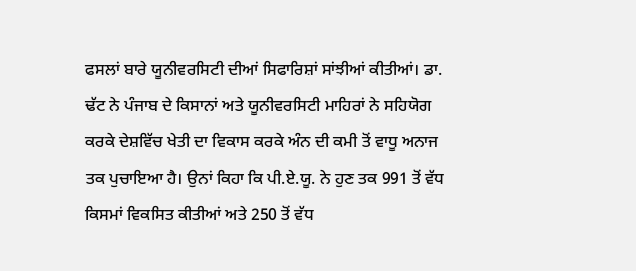ਫਸਲਾਂ ਬਾਰੇ ਯੂਨੀਵਰਸਿਟੀ ਦੀਆਂ ਸਿਫਾਰਿਸ਼ਾਂ ਸਾਂਝੀਆਂ ਕੀਤੀਆਂ। ਡਾ. ਢੱਟ ਨੇ ਪੰਜਾਬ ਦੇ ਕਿਸਾਨਾਂ ਅਤੇ ਯੂਨੀਵਰਸਿਟੀ ਮਾਹਿਰਾਂ ਨੇ ਸਹਿਯੋਗ ਕਰਕੇ ਦੇਸ਼ਵਿੱਚ ਖੇਤੀ ਦਾ ਵਿਕਾਸ ਕਰਕੇ ਅੰਨ ਦੀ ਕਮੀ ਤੋਂ ਵਾਧੂ ਅਨਾਜ ਤਕ ਪੁਚਾਇਆ ਹੈ। ਉਨਾਂ ਕਿਹਾ ਕਿ ਪੀ.ਏ.ਯੂ. ਨੇ ਹੁਣ ਤਕ 991 ਤੋਂ ਵੱਧ ਕਿਸਮਾਂ ਵਿਕਸਿਤ ਕੀਤੀਆਂ ਅਤੇ 250 ਤੋਂ ਵੱਧ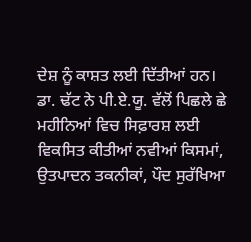ਦੇਸ਼ ਨੂੰ ਕਾਸ਼ਤ ਲਈ ਦਿੱਤੀਆਂ ਹਨ।
ਡਾ. ਢੱਟ ਨੇ ਪੀ.ਏ.ਯੂ. ਵੱਲੋਂ ਪਿਛਲੇ ਛੇ ਮਹੀਨਿਆਂ ਵਿਚ ਸਿਫ਼ਾਰਸ਼ ਲਈ ਵਿਕਸਿਤ ਕੀਤੀਆਂ ਨਵੀਆਂ ਕਿਸਮਾਂ, ਉਤਪਾਦਨ ਤਕਨੀਕਾਂ, ਪੌਦ ਸੁਰੱਖਿਆ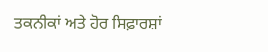ਤਕਨੀਕਾਂ ਅਤੇ ਹੋਰ ਸਿਫ਼ਾਰਸ਼ਾਂ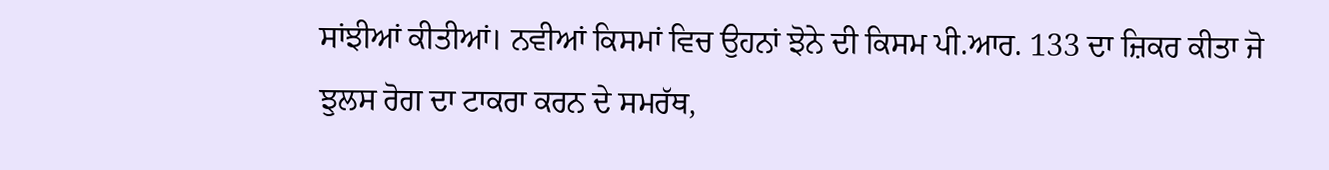ਸਾਂਝੀਆਂ ਕੀਤੀਆਂ। ਨਵੀਆਂ ਕਿਸਮਾਂ ਵਿਚ ਉਹਨਾਂ ਝੋਨੇ ਦੀ ਕਿਸਮ ਪੀ.ਆਰ. 133 ਦਾ ਜ਼ਿਕਰ ਕੀਤਾ ਜੋ ਝੁਲਸ ਰੋਗ ਦਾ ਟਾਕਰਾ ਕਰਨ ਦੇ ਸਮਰੱਥ,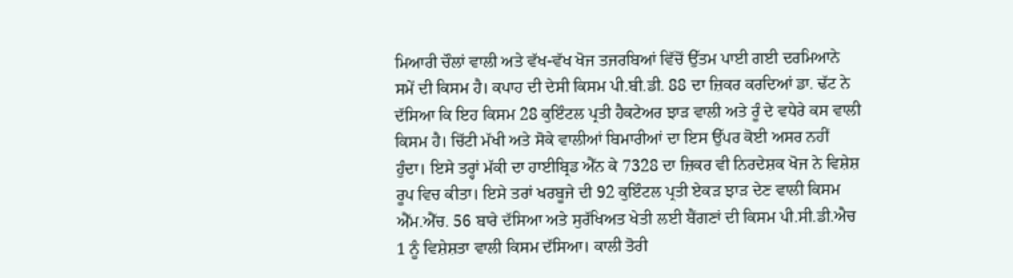ਮਿਆਰੀ ਚੌਲਾਂ ਵਾਲੀ ਅਤੇ ਵੱਖ-ਵੱਖ ਖੋਜ ਤਜਰਬਿਆਂ ਵਿੱਚੋਂ ਉੱਤਮ ਪਾਈ ਗਈ ਦਰਮਿਆਨੇ ਸਮੇਂ ਦੀ ਕਿਸਮ ਹੈ। ਕਪਾਹ ਦੀ ਦੇਸੀ ਕਿਸਮ ਪੀ.ਬੀ.ਡੀ. 88 ਦਾ ਜ਼ਿਕਰ ਕਰਦਿਆਂ ਡਾ. ਢੱਟ ਨੇ ਦੱਸਿਆ ਕਿ ਇਹ ਕਿਸਮ 28 ਕੁਇੰਟਲ ਪ੍ਰਤੀ ਹੈਕਟੇਅਰ ਝਾੜ ਵਾਲੀ ਅਤੇ ਰੂੰ ਦੇ ਵਧੇਰੇ ਕਸ ਵਾਲੀ ਕਿਸਮ ਹੈ। ਚਿੱਟੀ ਮੱਖੀ ਅਤੇ ਸੋਕੇ ਵਾਲੀਆਂ ਬਿਮਾਰੀਆਂ ਦਾ ਇਸ ਉੱਪਰ ਕੋਈ ਅਸਰ ਨਹੀਂ ਹੁੰਦਾ। ਇਸੇ ਤਰ੍ਹਾਂ ਮੱਕੀ ਦਾ ਹਾਈਬ੍ਰਿਡ ਐੱਨ ਕੇ 7328 ਦਾ ਜ਼ਿਕਰ ਵੀ ਨਿਰਦੇਸ਼ਕ ਖੋਜ ਨੇ ਵਿਸ਼ੇਸ਼ ਰੂਪ ਵਿਚ ਕੀਤਾ। ਇਸੇ ਤਰਾਂ ਖਰਬੂਜੇ ਦੀ 92 ਕੁਇੰਟਲ ਪ੍ਰਤੀ ਏਕੜ ਝਾੜ ਦੇਣ ਵਾਲੀ ਕਿਸਮ ਐੱਮ.ਐੱਚ. 56 ਬਾਰੇ ਦੱਸਿਆ ਅਤੇ ਸੁਰੱਖਿਅਤ ਖੇਤੀ ਲਈ ਬੈਂਗਣਾਂ ਦੀ ਕਿਸਮ ਪੀ.ਸੀ.ਡੀ.ਐਚ 1 ਨੂੰ ਵਿਸ਼ੇਸ਼ਤਾ ਵਾਲੀ ਕਿਸਮ ਦੱਸਿਆ। ਕਾਲੀ ਤੋਰੀ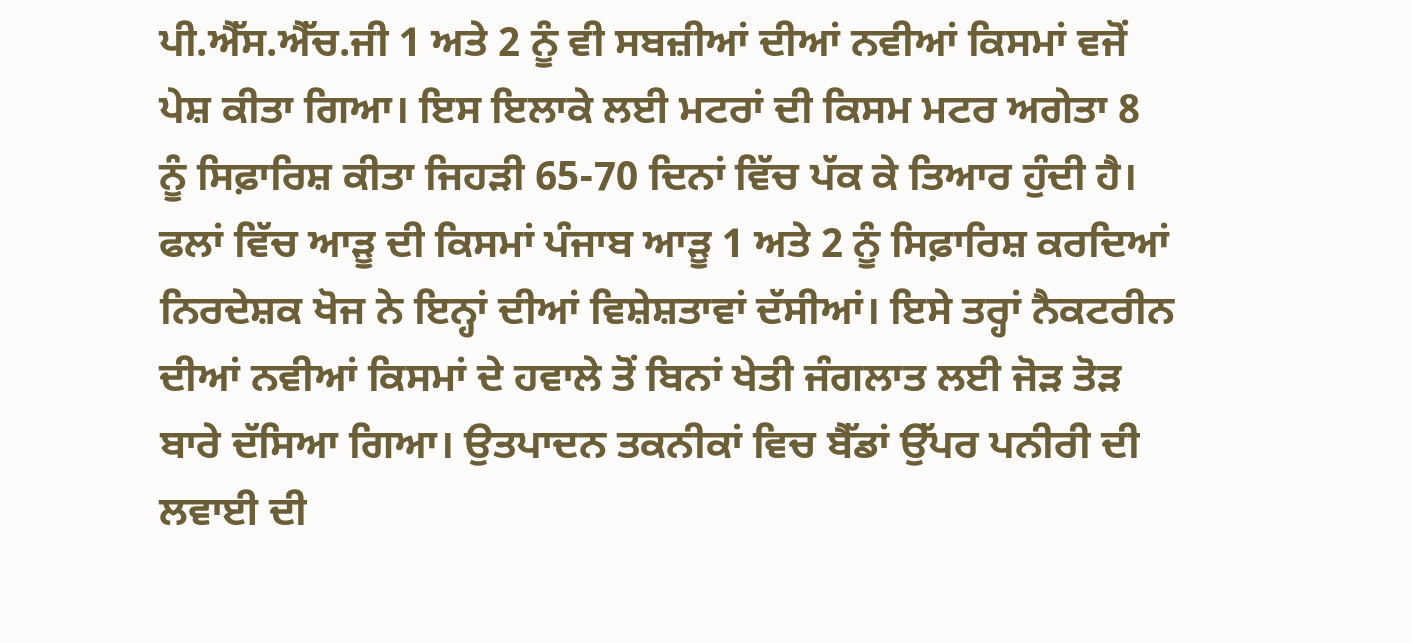ਪੀ.ਐੱਸ.ਐੱਚ.ਜੀ 1 ਅਤੇ 2 ਨੂੰ ਵੀ ਸਬਜ਼ੀਆਂ ਦੀਆਂ ਨਵੀਆਂ ਕਿਸਮਾਂ ਵਜੋਂ ਪੇਸ਼ ਕੀਤਾ ਗਿਆ। ਇਸ ਇਲਾਕੇ ਲਈ ਮਟਰਾਂ ਦੀ ਕਿਸਮ ਮਟਰ ਅਗੇਤਾ 8 ਨੂੰ ਸਿਫ਼ਾਰਿਸ਼ ਕੀਤਾ ਜਿਹੜੀ 65-70 ਦਿਨਾਂ ਵਿੱਚ ਪੱਕ ਕੇ ਤਿਆਰ ਹੁੰਦੀ ਹੈ। ਫਲਾਂ ਵਿੱਚ ਆੜੂ ਦੀ ਕਿਸਮਾਂ ਪੰਜਾਬ ਆੜੂ 1 ਅਤੇ 2 ਨੂੰ ਸਿਫ਼ਾਰਿਸ਼ ਕਰਦਿਆਂ ਨਿਰਦੇਸ਼ਕ ਖੋਜ ਨੇ ਇਨ੍ਹਾਂ ਦੀਆਂ ਵਿਸ਼ੇਸ਼ਤਾਵਾਂ ਦੱਸੀਆਂ। ਇਸੇ ਤਰ੍ਹਾਂ ਨੈਕਟਰੀਨ ਦੀਆਂ ਨਵੀਆਂ ਕਿਸਮਾਂ ਦੇ ਹਵਾਲੇ ਤੋਂ ਬਿਨਾਂ ਖੇਤੀ ਜੰਗਲਾਤ ਲਈ ਜੋੜ ਤੋੜ ਬਾਰੇ ਦੱਸਿਆ ਗਿਆ। ਉਤਪਾਦਨ ਤਕਨੀਕਾਂ ਵਿਚ ਬੈੱਡਾਂ ਉੱਪਰ ਪਨੀਰੀ ਦੀ ਲਵਾਈ ਦੀ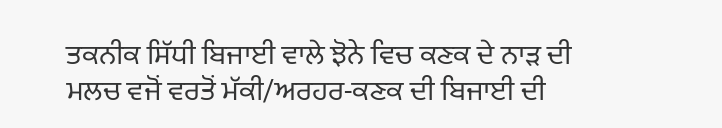ਤਕਨੀਕ ਸਿੱਧੀ ਬਿਜਾਈ ਵਾਲੇ ਝੋਨੇ ਵਿਚ ਕਣਕ ਦੇ ਨਾੜ ਦੀ ਮਲਚ ਵਜੋਂ ਵਰਤੋਂ ਮੱਕੀ/ਅਰਹਰ-ਕਣਕ ਦੀ ਬਿਜਾਈ ਦੀ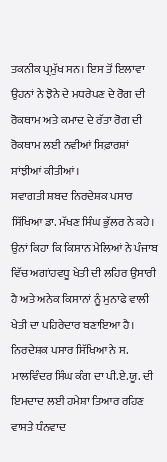ਤਕਨੀਕ ਪ੍ਰਮੁੱਖ ਸਨ। ਇਸ ਤੋਂ ਇਲਾਵਾ ਉਹਨਾਂ ਨੇ ਝੋਨੇ ਦੇ ਮਧਰੇਪਣ ਦੇ ਰੋਗ ਦੀ ਰੋਕਥਾਮ ਅਤੇ ਕਮਾਦ ਦੇ ਰੱਤਾ ਰੋਗ ਦੀ ਰੋਕਥਾਮ ਲਈ ਨਵੀਆਂ ਸਿਫ਼ਾਰਸ਼ਾਂ ਸਾਂਝੀਆਂ ਕੀਤੀਆਂ।
ਸਵਾਗਤੀ ਸ਼ਬਦ ਨਿਰਦੇਸ਼ਕ ਪਸਾਰ ਸਿੱਖਿਆ ਡਾ. ਮੱਖਣ ਸਿੰਘ ਭੁੱਲਰ ਨੇ ਕਹੇ। ਉਨਾਂ ਕਿਹਾ ਕਿ ਕਿਸਾਨ ਮੇਲਿਆਂ ਨੇ ਪੰਜਾਬ ਵਿੱਚ ਅਗਾਂਹਵਧੂ ਖੇਤੀ ਦੀ ਲਹਿਰ ਉਸਾਰੀ ਹੈ ਅਤੇ ਅਨੇਕ ਕਿਸਾਨਾਂ ਨੂੰ ਮੁਨਾਫੇ ਵਾਲੀ ਖੇਤੀ ਦਾ ਪਹਿਰੇਦਾਰ ਬਣਾਇਆ ਹੈ। ਨਿਰਦੇਸ਼ਕ ਪਸਾਰ ਸਿੱਖਿਆ ਨੇ ਸ. ਮਾਲਵਿੰਦਰ ਸਿੰਘ ਕੰਗ ਦਾ ਪੀ.ਏ.ਯੂ. ਦੀ ਇਮਦਾਦ ਲਈ ਹਮੇਸ਼ਾ ਤਿਆਰ ਰਹਿਣ ਵਾਸਤੇ ਧੰਨਵਾਦ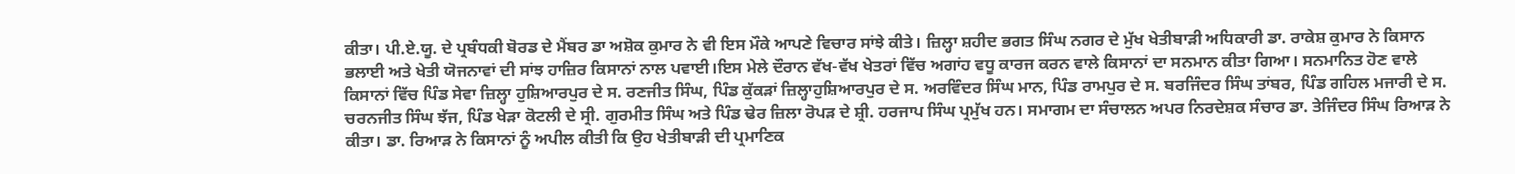ਕੀਤਾ। ਪੀ.ਏ.ਯੂ. ਦੇ ਪ੍ਰਬੰਧਕੀ ਬੋਰਡ ਦੇ ਮੈਂਬਰ ਡਾ ਅਸ਼ੋਕ ਕੁਮਾਰ ਨੇ ਵੀ ਇਸ ਮੌਕੇ ਆਪਣੇ ਵਿਚਾਰ ਸਾਂਝੇ ਕੀਤੇ। ਜ਼ਿਲ੍ਹਾ ਸ਼ਹੀਦ ਭਗਤ ਸਿੰਘ ਨਗਰ ਦੇ ਮੁੱਖ ਖੇਤੀਬਾੜੀ ਅਧਿਕਾਰੀ ਡਾ. ਰਾਕੇਸ਼ ਕੁਮਾਰ ਨੇ ਕਿਸਾਨ ਭਲਾਈ ਅਤੇ ਖੇਤੀ ਯੋਜਨਾਵਾਂ ਦੀ ਸਾਂਝ ਹਾਜ਼ਿਰ ਕਿਸਾਨਾਂ ਨਾਲ ਪਵਾਈ।ਇਸ ਮੇਲੇ ਦੌਰਾਨ ਵੱਖ-ਵੱਖ ਖੇਤਰਾਂ ਵਿੱਚ ਅਗਾਂਹ ਵਧੂ ਕਾਰਜ ਕਰਨ ਵਾਲੇ ਕਿਸਾਨਾਂ ਦਾ ਸਨਮਾਨ ਕੀਤਾ ਗਿਆ। ਸਨਮਾਨਿਤ ਹੋਣ ਵਾਲੇ ਕਿਸਾਨਾਂ ਵਿੱਚ ਪਿੰਡ ਸੇਵਾ ਜ਼ਿਲ੍ਹਾ ਹੁਸ਼ਿਆਰਪੁਰ ਦੇ ਸ. ਰਣਜੀਤ ਸਿੰਘ, ਪਿੰਡ ਕੁੱਕੜਾਂ ਜ਼ਿਲ੍ਹਾਹੁਸ਼ਿਆਰਪੁਰ ਦੇ ਸ. ਅਰਵਿੰਦਰ ਸਿੰਘ ਮਾਨ, ਪਿੰਡ ਰਾਮਪੁਰ ਦੇ ਸ. ਬਰਜਿੰਦਰ ਸਿੰਘ ਤਾਂਬਰ, ਪਿੰਡ ਗਹਿਲ ਮਜਾਰੀ ਦੇ ਸ. ਚਰਨਜੀਤ ਸਿੰਘ ਝੱਜ, ਪਿੰਡ ਖੇੜਾ ਕੋਟਲੀ ਦੇ ਸ੍ਰੀ. ਗੁਰਮੀਤ ਸਿੰਘ ਅਤੇ ਪਿੰਡ ਢੇਰ ਜ਼ਿਲਾ ਰੋਪੜ ਦੇ ਸ਼੍ਰੀ. ਹਰਜਾਪ ਸਿੰਘ ਪ੍ਰਮੁੱਖ ਹਨ। ਸਮਾਗਮ ਦਾ ਸੰਚਾਲਨ ਅਪਰ ਨਿਰਦੇਸ਼ਕ ਸੰਚਾਰ ਡਾ. ਤੇਜਿੰਦਰ ਸਿੰਘ ਰਿਆੜ ਨੇ ਕੀਤਾ। ਡਾ. ਰਿਆੜ ਨੇ ਕਿਸਾਨਾਂ ਨੂੰ ਅਪੀਲ ਕੀਤੀ ਕਿ ਉਹ ਖੇਤੀਬਾੜੀ ਦੀ ਪ੍ਰਮਾਣਿਕ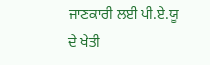ਜਾਣਕਾਰੀ ਲਈ ਪੀ.ਏ.ਯੂ ਦੇ ਖੇਤੀ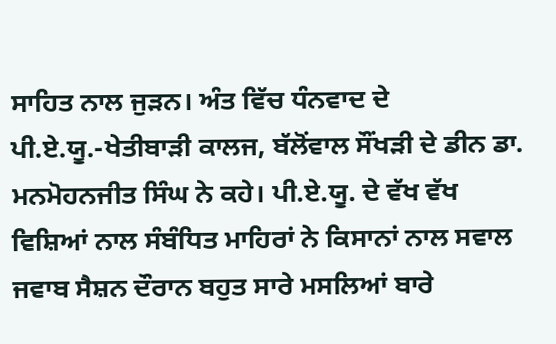ਸਾਹਿਤ ਨਾਲ ਜੁੜਨ। ਅੰਤ ਵਿੱਚ ਧੰਨਵਾਦ ਦੇ ਪੀ.ਏ.ਯੂ.-ਖੇਤੀਬਾੜੀ ਕਾਲਜ, ਬੱਲੋਂਵਾਲ ਸੌਂਖੜੀ ਦੇ ਡੀਨ ਡਾ. ਮਨਮੋਹਨਜੀਤ ਸਿੰਘ ਨੇ ਕਹੇ। ਪੀ.ਏ.ਯੂ. ਦੇ ਵੱਖ ਵੱਖ ਵਿਸ਼ਿਆਂ ਨਾਲ ਸੰਬੰਧਿਤ ਮਾਹਿਰਾਂ ਨੇ ਕਿਸਾਨਾਂ ਨਾਲ ਸਵਾਲ ਜਵਾਬ ਸੈਸ਼ਨ ਦੌਰਾਨ ਬਹੁਤ ਸਾਰੇ ਮਸਲਿਆਂ ਬਾਰੇ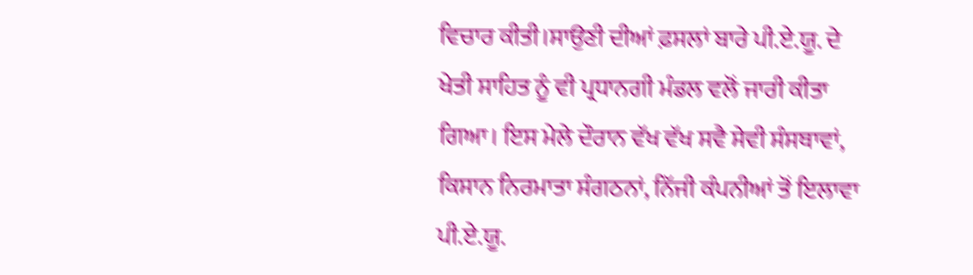ਵਿਚਾਰ ਕੀਤੀ।ਸਾਉਣੀ ਦੀਆਂ ਫ਼ਸਲਾਂ ਬਾਰੇ ਪੀ.ਏ.ਯੂ. ਦੇ ਖੇਤੀ ਸਾਹਿਤ ਨੂੰ ਵੀ ਪ੍ਰਧਾਨਗੀ ਮੰਡਲ ਵਲੋਂ ਜਾਰੀ ਕੀਤਾ ਗਿਆ। ਇਸ ਮੇਲੇ ਦੌਰਾਨ ਵੱਖ ਵੱਖ ਸਵੈ ਸੇਵੀ ਸੰਸਥਾਵਾਂ, ਕਿਸਾਨ ਨਿਰਮਾਤਾ ਸੰਗਠਨਾਂ, ਨਿੱਜੀ ਕੰਪਨੀਆਂ ਤੋਂ ਇਲਾਵਾ ਪੀ.ਏ.ਯੂ.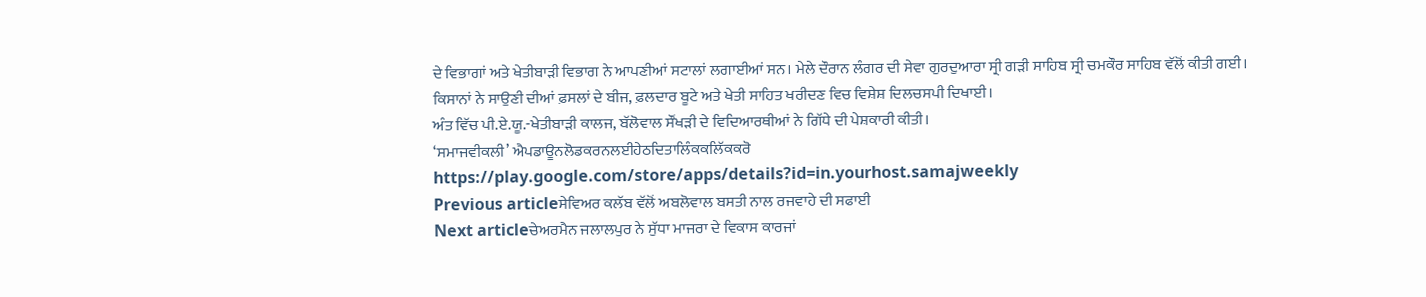ਦੇ ਵਿਭਾਗਾਂ ਅਤੇ ਖੇਤੀਬਾੜੀ ਵਿਭਾਗ ਨੇ ਆਪਣੀਆਂ ਸਟਾਲਾਂ ਲਗਾਈਆਂ ਸਨ। ਮੇਲੇ ਦੌਰਾਨ ਲੰਗਰ ਦੀ ਸੇਵਾ ਗੁਰਦੁਆਰਾ ਸ੍ਰੀ ਗੜੀ ਸਾਹਿਬ ਸ੍ਰੀ ਚਮਕੌਰ ਸਾਹਿਬ ਵੱਲੋਂ ਕੀਤੀ ਗਈ। ਕਿਸਾਨਾਂ ਨੇ ਸਾਉਣੀ ਦੀਆਂ ਫ਼ਸਲਾਂ ਦੇ ਬੀਜ, ਫ਼ਲਦਾਰ ਬੂਟੇ ਅਤੇ ਖੇਤੀ ਸਾਹਿਤ ਖਰੀਦਣ ਵਿਚ ਵਿਸ਼ੇਸ਼ ਦਿਲਚਸਪੀ ਦਿਖਾਈ।
ਅੰਤ ਵਿੱਚ ਪੀ.ਏ.ਯੂ.-ਖੇਤੀਬਾੜੀ ਕਾਲਜ, ਬੱਲੋਵਾਲ ਸੌਂਖੜੀ ਦੇ ਵਿਦਿਆਰਥੀਆਂ ਨੇ ਗਿੱਧੇ ਦੀ ਪੇਸ਼ਕਾਰੀ ਕੀਤੀ।
‘ਸਮਾਜਵੀਕਲੀ’ ਐਪਡਾਊਨਲੋਡਕਰਨਲਈਹੇਠਦਿਤਾਲਿੰਕਕਲਿੱਕਕਰੋ
https://play.google.com/store/apps/details?id=in.yourhost.samajweekly
Previous articleਸੇਵਿਅਰ ਕਲੱਬ ਵੱਲੋਂ ਅਬਲੋਵਾਲ ਬਸਤੀ ਨਾਲ ਰਜਵਾਹੇ ਦੀ ਸਫਾਈ
Next articleਚੇਅਰਮੈਨ ਜਲਾਲਪੁਰ ਨੇ ਸੁੱਧਾ ਮਾਜਰਾ ਦੇ ਵਿਕਾਸ ਕਾਰਜਾਂ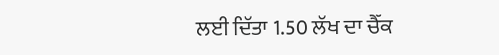ਲਈ ਦਿੱਤਾ 1.50 ਲੱਖ ਦਾ ਚੈੱਕ